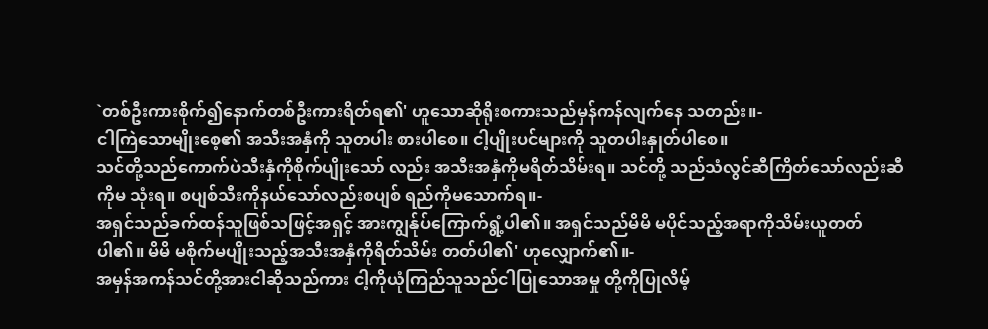`တစ်ဦးကားစိုက်၍နောက်တစ်ဦးကားရိတ်ရ၏' ဟူသောဆိုရိုးစကားသည်မှန်ကန်လျက်နေ သတည်း။-
ငါကြဲသောမျိုးစေ့၏ အသီးအနှံကို သူတပါး စားပါစေ။ ငါ့ပျိုးပင်များကို သူတပါးနှုတ်ပါစေ။
သင်တို့သည်ကောက်ပဲသီးနှံကိုစိုက်ပျိုးသော် လည်း အသီးအနှံကိုမရိတ်သိမ်းရ။ သင်တို့ သည်သံလွင်ဆီကြိတ်သော်လည်းဆီကိုမ သုံးရ။ စပျစ်သီးကိုနယ်သော်လည်းစပျစ် ရည်ကိုမသောက်ရ။-
အရှင်သည်ခက်ထန်သူဖြစ်သဖြင့်အရှင့် အားကျွန်ုပ်ကြောက်ရွံ့ပါ၏။ အရှင်သည်မိမိ မပိုင်သည့်အရာကိုသိမ်းယူတတ်ပါ၏။ မိမိ မစိုက်မပျိုးသည့်အသီးအနှံကိုရိတ်သိမ်း တတ်ပါ၏' ဟုလျှောက်၏။-
အမှန်အကန်သင်တို့အားငါဆိုသည်ကား ငါ့ကိုယုံကြည်သူသည်ငါပြုသောအမှု တို့ကိုပြုလိမ့်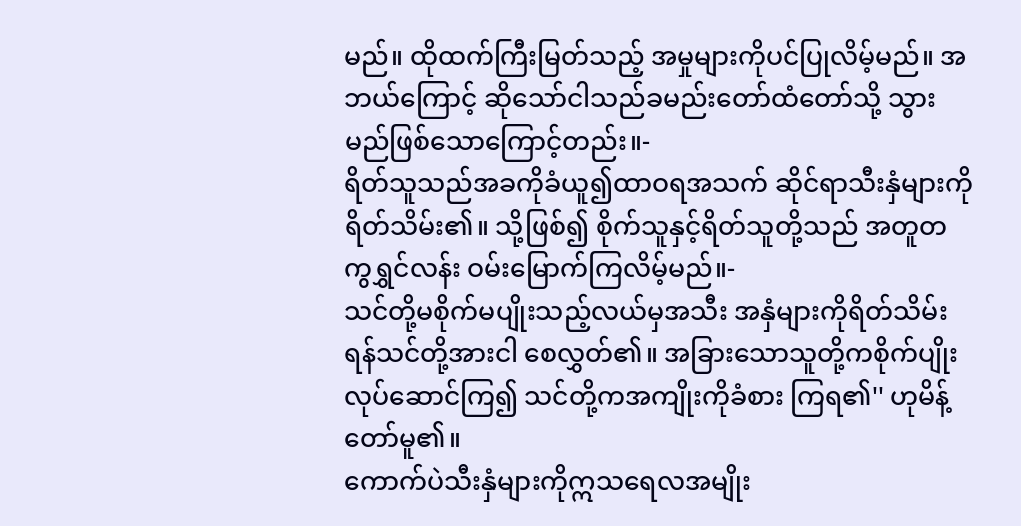မည်။ ထိုထက်ကြီးမြတ်သည့် အမှုများကိုပင်ပြုလိမ့်မည်။ အဘယ်ကြောင့် ဆိုသော်ငါသည်ခမည်းတော်ထံတော်သို့ သွားမည်ဖြစ်သောကြောင့်တည်း။-
ရိတ်သူသည်အခကိုခံယူ၍ထာဝရအသက် ဆိုင်ရာသီးနှံများကိုရိတ်သိမ်း၏။ သို့ဖြစ်၍ စိုက်သူနှင့်ရိတ်သူတို့သည် အတူတကွရွှင်လန်း ဝမ်းမြောက်ကြလိမ့်မည်။-
သင်တို့မစိုက်မပျိုးသည့်လယ်မှအသီး အနှံများကိုရိတ်သိမ်းရန်သင်တို့အားငါ စေလွှတ်၏။ အခြားသောသူတို့ကစိုက်ပျိုး လုပ်ဆောင်ကြ၍ သင်တို့ကအကျိုးကိုခံစား ကြရ၏'' ဟုမိန့်တော်မူ၏။
ကောက်ပဲသီးနှံများကိုဣသရေလအမျိုး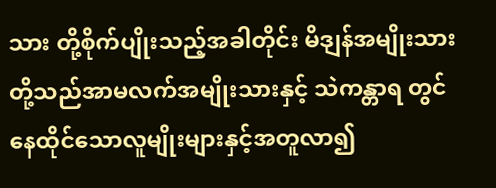သား တို့စိုက်ပျိုးသည့်အခါတိုင်း မိဒျန်အမျိုးသား တို့သည်အာမလက်အမျိုးသားနှင့် သဲကန္တာရ တွင်နေထိုင်သောလူမျိုးများနှင့်အတူလာ၍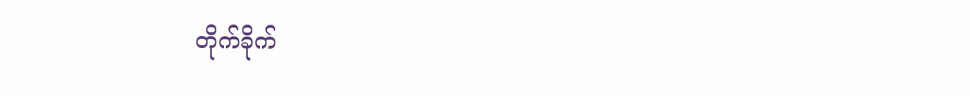တိုက်ခိုက်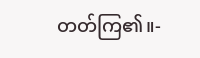တတ်ကြ၏။-